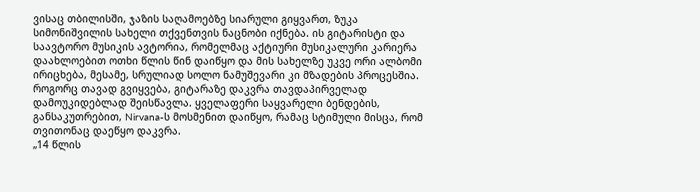ვისაც თბილისში, ჯაზის საღამოებზე სიარული გიყვართ, ზუკა სიმონიშვილის სახელი თქვენთვის ნაცნობი იქნება. ის გიტარისტი და საავტორო მუსიკის ავტორია, რომელმაც აქტიური მუსიკალური კარიერა დაახლოებით ოთხი წლის წინ დაიწყო და მის სახელზე უკვე ორი ალბომი ირიცხება, მესამე, სრულიად სოლო ნამუშევარი კი მზადების პროცესშია.
როგორც თავად გვიყვება, გიტარაზე დაკვრა თავდაპირველად დამოუკიდებლად შეისწავლა. ყველაფერი საყვარელი ბენდების, განსაკუთრებით, Nirvana-ს მოსმენით დაიწყო, რამაც სტიმული მისცა, რომ თვითონაც დაეწყო დაკვრა.
„14 წლის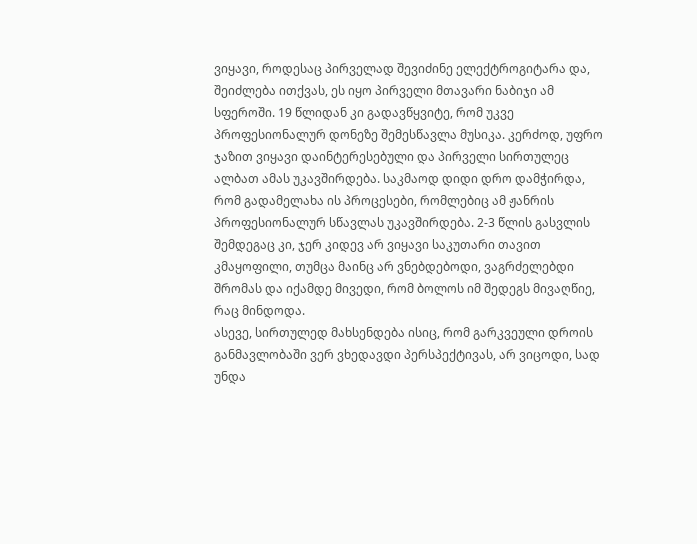ვიყავი, როდესაც პირველად შევიძინე ელექტროგიტარა და, შეიძლება ითქვას, ეს იყო პირველი მთავარი ნაბიჯი ამ სფეროში. 19 წლიდან კი გადავწყვიტე, რომ უკვე პროფესიონალურ დონეზე შემესწავლა მუსიკა. კერძოდ, უფრო ჯაზით ვიყავი დაინტერესებული და პირველი სირთულეც ალბათ ამას უკავშირდება. საკმაოდ დიდი დრო დამჭირდა, რომ გადამელახა ის პროცესები, რომლებიც ამ ჟანრის პროფესიონალურ სწავლას უკავშირდება. 2-3 წლის გასვლის შემდეგაც კი, ჯერ კიდევ არ ვიყავი საკუთარი თავით კმაყოფილი, თუმცა მაინც არ ვნებდებოდი, ვაგრძელებდი შრომას და იქამდე მივედი, რომ ბოლოს იმ შედეგს მივაღწიე, რაც მინდოდა.
ასევე, სირთულედ მახსენდება ისიც, რომ გარკვეული დროის განმავლობაში ვერ ვხედავდი პერსპექტივას, არ ვიცოდი, სად უნდა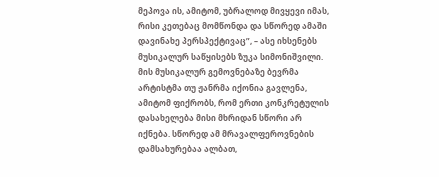მეპოვა ის, ამიტომ, უბრალოდ მივყევი იმას, რისი კეთებაც მომწონდა და სწორედ ამაში დავინახე პერსპექტივაც”, – ასე იხსენებს მუსიკალურ საწყისებს ზუკა სიმონიშვილი.
მის მუსიკალურ გემოვნებაზე ბევრმა არტისტმა თუ ჟანრმა იქონია გავლენა, ამიტომ ფიქრობს, რომ ერთი კონკრეტულის დასახელება მისი მხრიდან სწორი არ იქნება. სწორედ ამ მრავალფეროვნების დამსახურებაა ალბათ,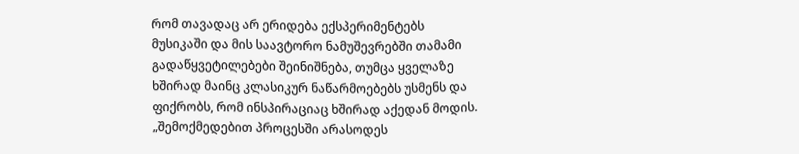რომ თავადაც არ ერიდება ექსპერიმენტებს მუსიკაში და მის საავტორო ნამუშევრებში თამამი გადაწყვეტილებები შეინიშნება, თუმცა ყველაზე ხშირად მაინც კლასიკურ ნაწარმოებებს უსმენს და ფიქრობს, რომ ინსპირაციაც ხშირად აქედან მოდის.
„შემოქმედებით პროცესში არასოდეს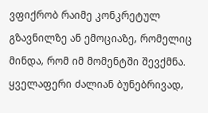ვფიქრობ რაიმე კონკრეტულ გზავნილზე ან ემოციაზე, რომელიც მინდა, რომ იმ მომენტში შევქმნა. ყველაფერი ძალიან ბუნებრივად,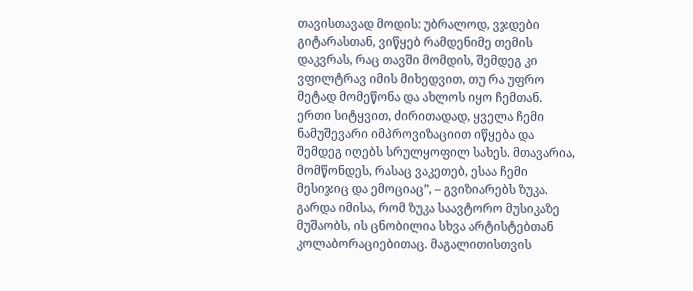თავისთავად მოდის: უბრალოდ, ვჯდები გიტარასთან, ვიწყებ რამდენიმე თემის დაკვრას, რაც თავში მომდის, შემდეგ კი ვფილტრავ იმის მიხედვით, თუ რა უფრო მეტად მომეწონა და ახლოს იყო ჩემთან. ერთი სიტყვით, ძირითადად, ყველა ჩემი ნამუშევარი იმპროვიზაციით იწყება და შემდეგ იღებს სრულყოფილ სახეს. მთავარია, მომწონდეს, რასაც ვაკეთებ, ესაა ჩემი მესიჯიც და ემოციაც”, – გვიზიარებს ზუკა.
გარდა იმისა, რომ ზუკა საავტორო მუსიკაზე მუშაობს, ის ცნობილია სხვა არტისტებთან კოლაბორაციებითაც. მაგალითისთვის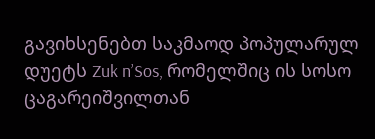გავიხსენებთ საკმაოდ პოპულარულ დუეტს Zuk n’Sos, რომელშიც ის სოსო ცაგარეიშვილთან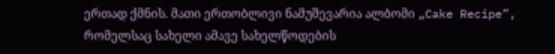ერთად ქმნის. მათი ერთობლივი ნამუშევარია ალბომი „Cake Recipe”, რომელსაც სახელი ამავე სახელწოდების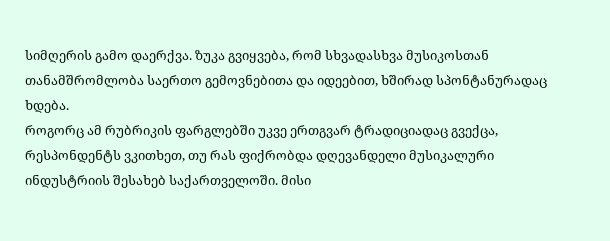სიმღერის გამო დაერქვა. ზუკა გვიყვება, რომ სხვადასხვა მუსიკოსთან თანამშრომლობა საერთო გემოვნებითა და იდეებით, ხშირად სპონტანურადაც ხდება.
როგორც ამ რუბრიკის ფარგლებში უკვე ერთგვარ ტრადიციადაც გვექცა, რესპონდენტს ვკითხეთ, თუ რას ფიქრობდა დღევანდელი მუსიკალური ინდუსტრიის შესახებ საქართველოში. მისი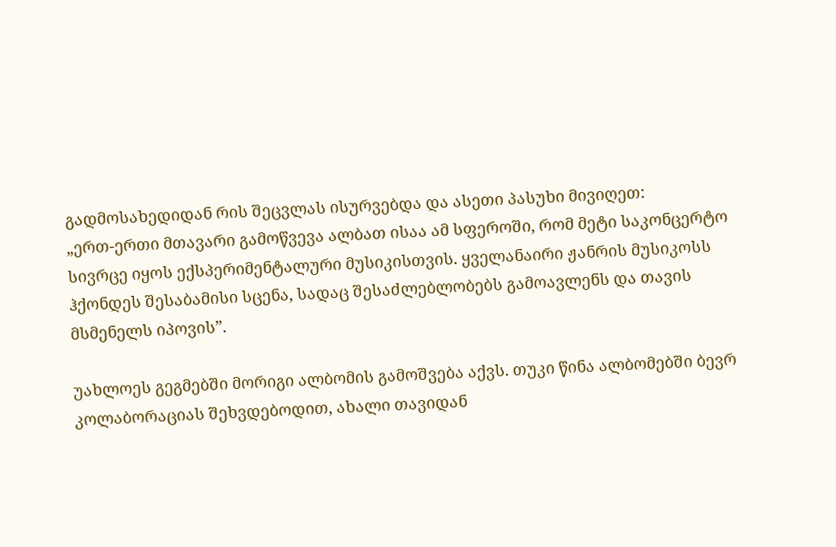გადმოსახედიდან რის შეცვლას ისურვებდა და ასეთი პასუხი მივიღეთ:
„ერთ-ერთი მთავარი გამოწვევა ალბათ ისაა ამ სფეროში, რომ მეტი საკონცერტო სივრცე იყოს ექსპერიმენტალური მუსიკისთვის. ყველანაირი ჟანრის მუსიკოსს ჰქონდეს შესაბამისი სცენა, სადაც შესაძლებლობებს გამოავლენს და თავის მსმენელს იპოვის”.

უახლოეს გეგმებში მორიგი ალბომის გამოშვება აქვს. თუკი წინა ალბომებში ბევრ კოლაბორაციას შეხვდებოდით, ახალი თავიდან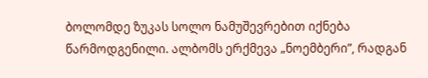ბოლომდე ზუკას სოლო ნამუშევრებით იქნება წარმოდგენილი. ალბომს ერქმევა „ნოემბერი”, რადგან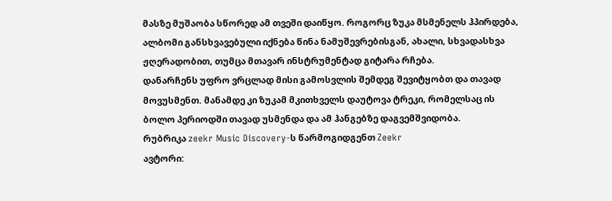მასზე მუშაობა სწორედ ამ თვეში დაიწყო. როგორც ზუკა მსმენელს ჰპირდება, ალბომი განსხვავებული იქნება წინა ნამუშევრებისგან, ახალი, სხვადასხვა ჟღერადობით, თუმცა მთავარ ინსტრუმენტად გიტარა რჩება.
დანარჩენს უფრო ვრცლად მისი გამოსვლის შემდეგ შევიტყობთ და თავად მოვუსმენთ. მანამდე კი ზუკამ მკითხველს დაუტოვა ტრეკი, რომელსაც ის ბოლო პერიოდში თავად უსმენდა და ამ ჰანგებზე დაგვემშვიდობა.
რუბრიკა zeekr Music Discovery-ს წარმოგიდგენთ Zeekr
ავტორი: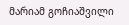მარიამ გოჩიაშვილი